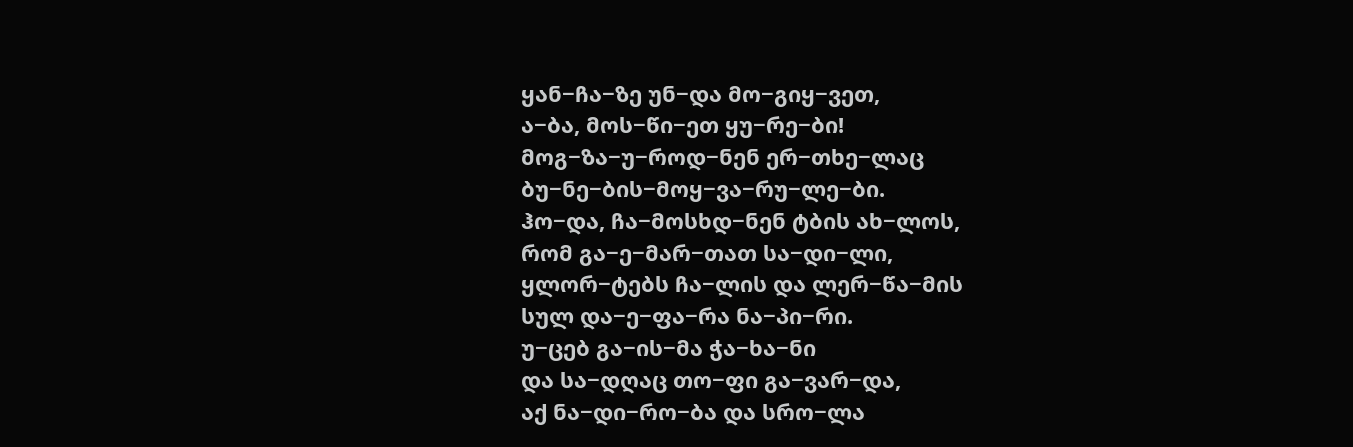ყან−ჩა−ზე უნ−და მო−გიყ−ვეთ,
ა−ბა, მოს−წი−ეთ ყუ−რე−ბი!
მოგ−ზა−უ−როდ−ნენ ერ−თხე−ლაც
ბუ−ნე−ბის−მოყ−ვა−რუ−ლე−ბი.
ჰო−და, ჩა−მოსხდ−ნენ ტბის ახ−ლოს,
რომ გა−ე−მარ−თათ სა−დი−ლი,
ყლორ−ტებს ჩა−ლის და ლერ−წა−მის
სულ და−ე−ფა−რა ნა−პი−რი.
უ−ცებ გა−ის−მა ჭა−ხა−ნი
და სა−დღაც თო−ფი გა−ვარ−და,
აქ ნა−დი−რო−ბა და სრო−ლა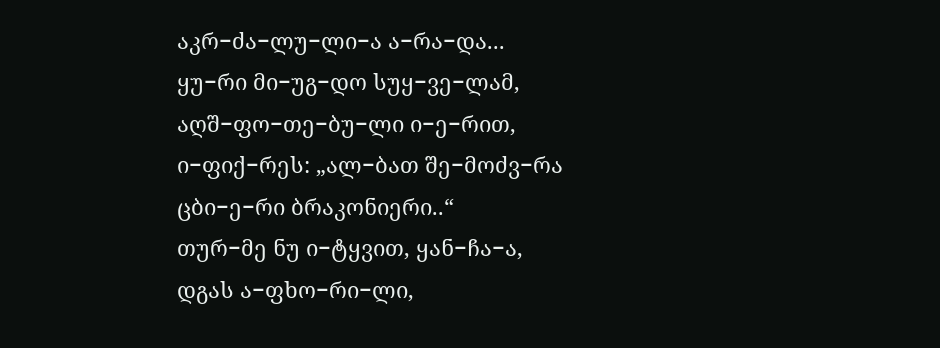აკრ−ძა−ლუ−ლი−ა ა−რა−და...
ყუ−რი მი−უგ−დო სუყ−ვე−ლამ,
აღშ−ფო−თე−ბუ−ლი ი−ე−რით,
ი−ფიქ−რეს: „ალ−ბათ შე−მოძვ−რა
ცბი−ე−რი ბრაკონიერი..“
თურ−მე ნუ ი−ტყვით, ყან−ჩა−ა,
დგას ა−ფხო−რი−ლი,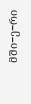მში−ე−რი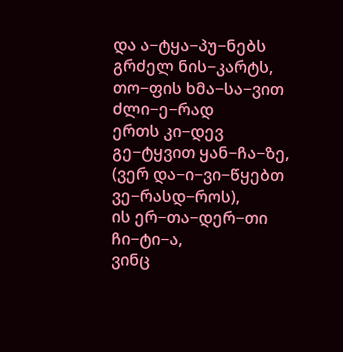და ა−ტყა−პუ−ნებს გრძელ ნის−კარტს,
თო−ფის ხმა−სა−ვით ძლი−ე−რად
ერთს კი−დევ გე−ტყვით ყან−ჩა−ზე,
(ვერ და−ი−ვი−წყებთ ვე−რასდ−როს),
ის ერ−თა−დერ−თი ჩი−ტი−ა,
ვინც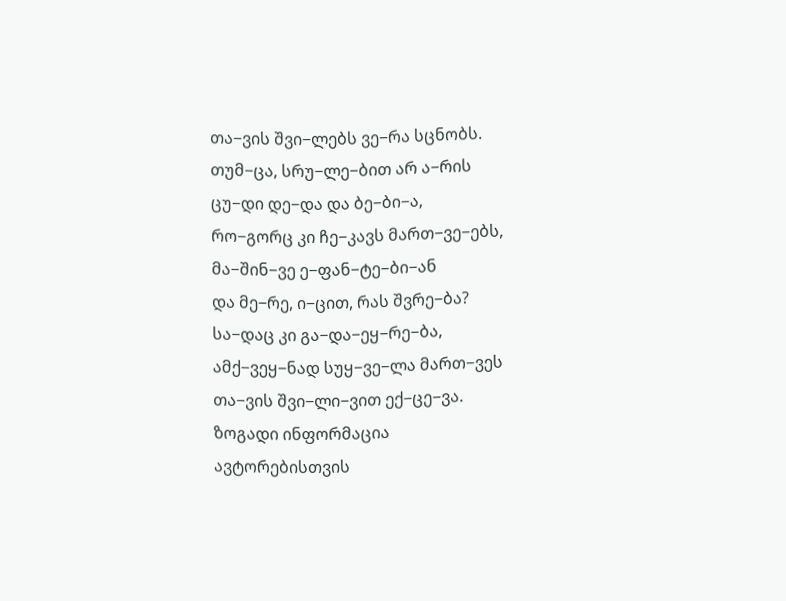თა−ვის შვი−ლებს ვე−რა სცნობს.
თუმ−ცა, სრუ−ლე−ბით არ ა−რის
ცუ−დი დე−და და ბე−ბი−ა,
რო−გორც კი ჩე−კავს მართ−ვე−ებს,
მა−შინ−ვე ე−ფან−ტე−ბი−ან
და მე−რე, ი−ცით, რას შვრე−ბა?
სა−დაც კი გა−და−ეყ−რე−ბა,
ამქ−ვეყ−ნად სუყ−ვე−ლა მართ−ვეს
თა−ვის შვი−ლი−ვით ექ−ცე−ვა.
ზოგადი ინფორმაცია
ავტორებისთვის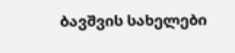ბავშვის სახელები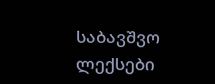საბავშვო ლექსები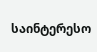საინტერესო